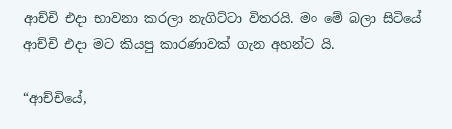ආච්චි එදා භාවනා කරලා නැගිට්ටා විතරයි. මං මේ බලා සිටියේ ආච්චි එදා මට කියපු කාරණාවක් ගැන අහන්ට යි.

“ආච්චියේ,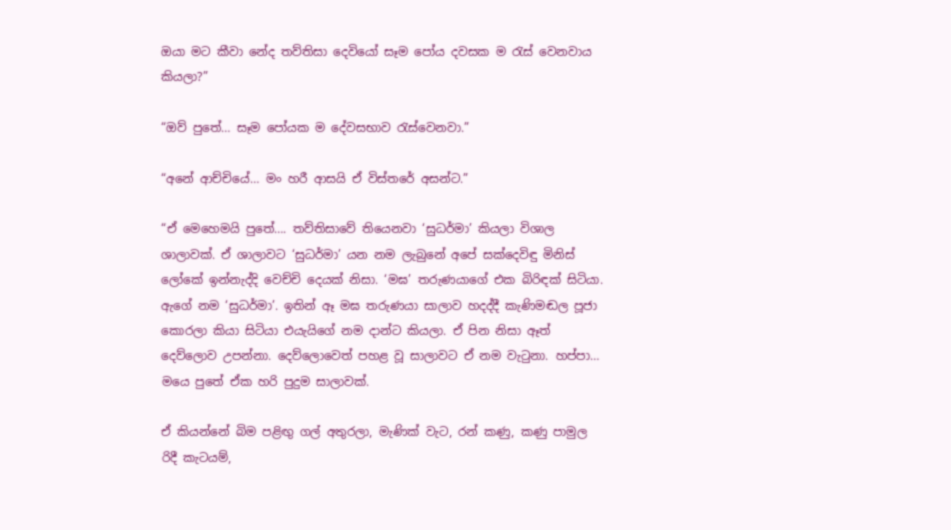ඔයා මට කීවා නේද තව්තිසා දෙවියෝ සෑම පෝය දවසක ම රැස් වෙනවාය කියලා?”

“ඔව් පුතේ… සෑම පෝයක ම දේවසභාව රැස්වෙනවා.”

“අනේ ආච්චියේ… මං හරී ආසයි ඒ විස්තරේ අසන්ට.”

“ඒ මෙහෙමයි පුතේ…. තව්තිසාවේ තියෙනවා ‘සුධර්මා’ කියලා විශාල ශාලාවක්. ඒ ශාලාවට ‘සුධර්මා’ යන නම ලැබුනේ අපේ සක්දෙවිඳු මිනිස් ලෝකේ ඉන්නැද්දි වෙච්චි දෙයක් නිසා. ‘මඝ’ තරුණයාගේ එක බිරිඳක් සිටියා. ඇගේ නම ‘සුධර්මා’. ඉතින් ඈ මඝ තරුණයා සාලාව හදද්දී කැණිමඬල පූජා කොරලා කියා සිටියා එයැයිගේ නම දාන්ට කියලා. ඒ පින නිසා ඈත් දෙව්ලොව උපන්නා. දෙව්ලොවෙත් පහළ වූ සාලාවට ඒ නම වැටුනා. හප්පා… මයෙ පුතේ ඒක හරි පුදුම සාලාවක්.

ඒ කියන්නේ බිම පළිඟු ගල් අතුරලා, මැණික් වැට, රන් කණු, කණු පාමුල රිදී කැටයම්,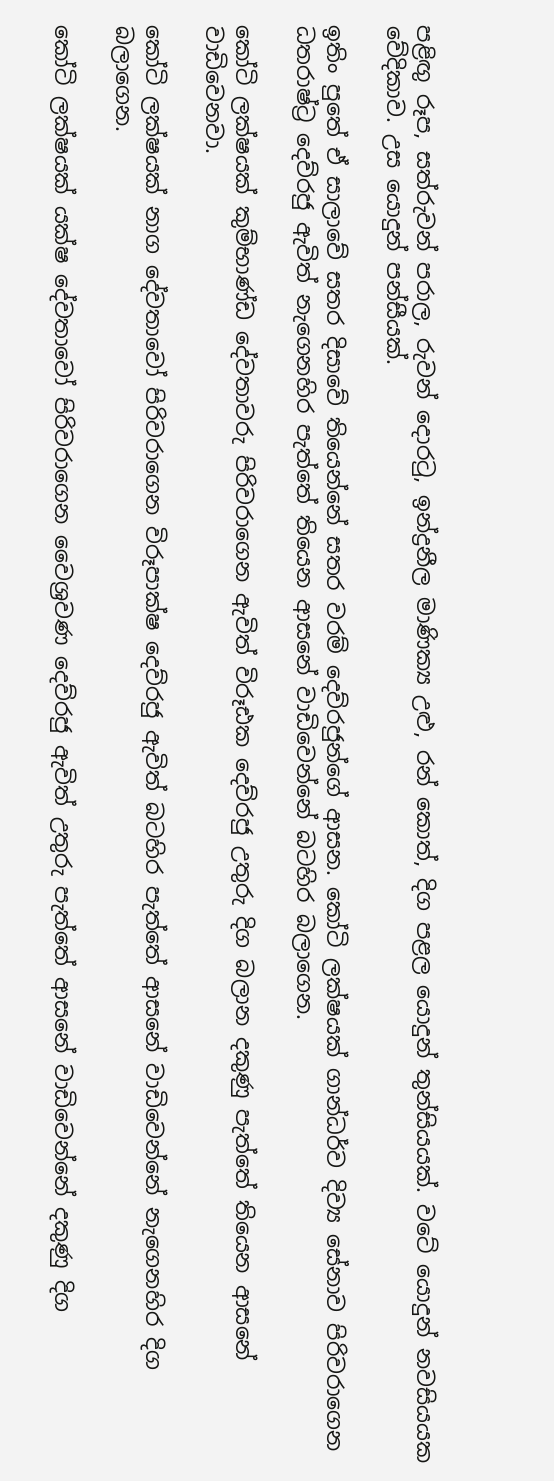පළිඟු රූප, සත්රුවන් පරාල, රුවන් දොරටු, ඉන්ද්‍රනීල මාණික්‍ය උළු, රන් කොත්, දිග පළල යොදුන් තුන්සියයක්. වටේ යොදුන් නවසියයක වේදිකාව. උස යොදුන් පන්සීයක්.

ඉතිං පුතේ ඒ සාලාවේ සතර දිසාවේ තියෙන්නේ සතර වරම් දෙව්රජුන්ගේ ආසන. කෝටි ලක්ෂයක් ගාන්ධර්ව දිව්‍ය සේනාව පිරිවරාගෙන ධතරාෂ්ට්‍ර දෙව්රජු ඇවිත් නැගෙනහිර පැත්තේ තියෙන ආසනේ වාඩිවෙන්නේ බටහිර බලාගෙන.

කෝටි ලක්ෂයක් කුම්භාණ්ඩ දේවතාවරු පිරිවරාගෙන ඇවිත් විරූඪක දෙව්රජු උතුරු දිග බලාන දකුණු පැත්තේ තියෙන ආසනේ වාඩිවෙනවා.

කෝටි ලක්ෂයක් නාග දේවතාවෝ පිරිවරාගෙන විරූපාක්ෂ දෙව්රජු ඇවිත් බටහිර පැත්තේ ආසනේ වාඩිවෙන්නේ නැගෙනහිර දිග බලාගෙන.

කෝටි ලක්ෂයක් යක්ෂ දේවතාවෝ පිරිවරාගෙන වෛශ්‍රවණ දෙව්රජු ඇවිත් උතුරු පැත්තේ ආසනේ වාඩිවෙන්නේ දකුණු දිග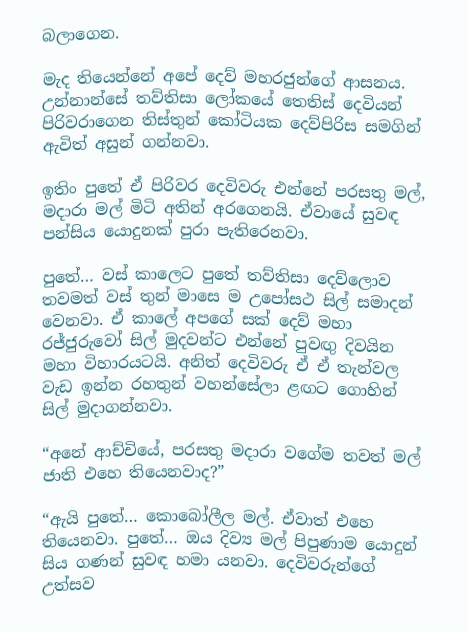බලාගෙන.

මැද තියෙන්නේ අපේ දෙව් මහරජුන්ගේ ආසනය. උන්නාන්සේ තව්තිසා ලෝකයේ තෙතිස් දෙවියන් පිරිවරාගෙන තිස්තුන් කෝටියක දෙව්පිරිස සමගින් ඇවිත් අසුන් ගන්නවා.

ඉතිං පුතේ ඒ පිරිවර දෙවිවරු එන්නේ පරසතු මල්, මදාරා මල් මිටි අතින් අරගෙනයි. ඒවායේ සුවඳ පන්සිය යොදුනක් පුරා පැතිරෙනවා.

පුතේ… වස් කාලෙට පුතේ තව්තිසා දෙව්ලොව තවමත් වස් තුන් මාසෙ ම උපෝසථ සිල් සමාදන් වෙනවා. ඒ කාලේ අපගේ සක් දෙව් මහා රජ්ජුරුවෝ සිල් මුදවන්ට එන්නේ පුවඟු දිවයින මහා විහාරයටයි. අනිත් දෙවිවරු ඒ ඒ තැන්වල වැඩ ඉන්න රහතුන් වහන්සේලා ළඟට ගොහින් සිල් මුදාගන්නවා.

“අනේ ආච්චියේ, පරසතු මදාරා වගේම තවත් මල් ජාති එහෙ තියෙනවාද?”

“ඇයි පුතේ… කොබෝලීල මල්. ඒවාත් එහෙ තියෙනවා. පුතේ… ඔය දිව්‍ය මල් පිපුණාම යොදුන් සිය ගණන් සුවඳ හමා යනවා. දෙවිවරුන්ගේ උත්සව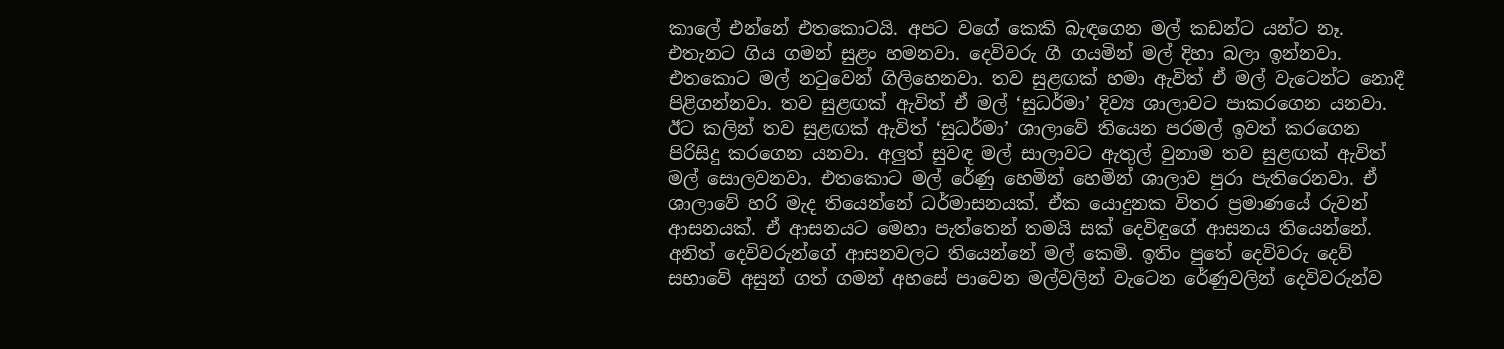කාලේ එන්නේ එතකොටයි. අපට වගේ කෙකි බැඳගෙන මල් කඩන්ට යන්ට නෑ. එතැනට ගිය ගමන් සුළං හමනවා. දෙවිවරු ගී ගයමින් මල් දිහා බලා ඉන්නවා. එතකොට මල් නටුවෙන් ගිලිහෙනවා. තව සුළඟක් හමා ඇවිත් ඒ මල් වැටෙන්ට නොදී පිළිගන්නවා. තව සුළඟක් ඇවිත් ඒ මල් ‘සුධර්මා’ දිව්‍ය ශාලාවට පාකරගෙන යනවා. ඊට කලින් තව සුළඟක් ඇවිත් ‘සුධර්මා’ ශාලාවේ තියෙන පරමල් ඉවත් කරගෙන පිරිසිදු කරගෙන යනවා. අලුත් සුවඳ මල් සාලාවට ඇතුල් වුනාම තව සුළඟක් ඇවිත් මල් සොලවනවා. එතකොට මල් රේණු හෙමින් හෙමින් ශාලාව පුරා පැතිරෙනවා. ඒ ශාලාවේ හරි මැද තියෙන්නේ ධර්මාසනයක්. ඒක යොදුනක විතර ප්‍රමාණයේ රුවන් ආසනයක්. ඒ ආසනයට මෙහා පැත්තෙන් තමයි සක් දෙවිඳුගේ ආසනය තියෙන්නේ. අනිත් දෙවිවරුන්ගේ ආසනවලට තියෙන්නේ මල් කෙමි. ඉතිං පුතේ දෙවිවරු දෙව් සභාවේ අසුන් ගත් ගමන් අහසේ පාවෙන මල්වලින් වැටෙන රේණුවලින් දෙවිවරුන්ව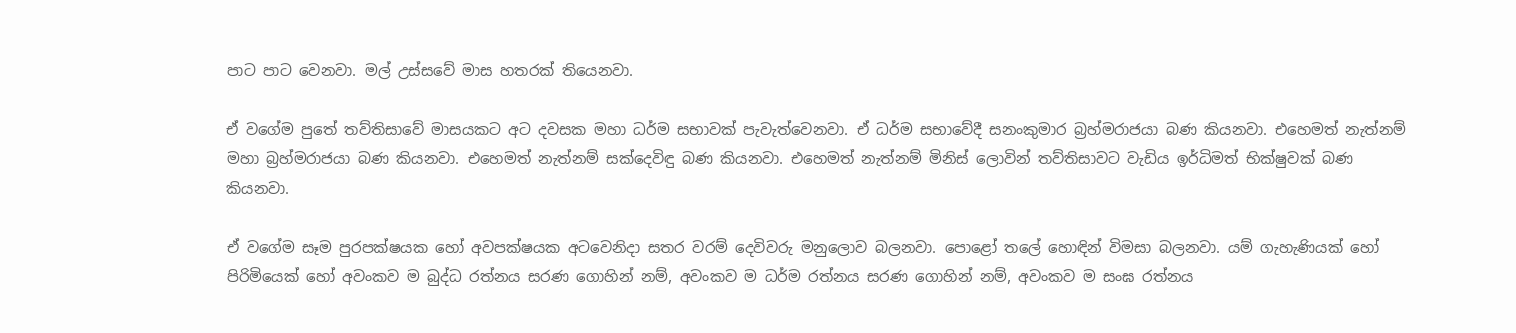පාට පාට වෙනවා. මල් උස්සවේ මාස හතරක් තියෙනවා.

ඒ වගේම පුතේ තව්තිසාවේ මාසයකට අට දවසක මහා ධර්ම සභාවක් පැවැත්වෙනවා. ඒ ධර්ම සභාවේදී සනංකුමාර බ්‍රහ්මරාජයා බණ කියනවා. එහෙමත් නැත්නම් මහා බ්‍රහ්මරාජයා බණ කියනවා. එහෙමත් නැත්නම් සක්දෙවිඳු බණ කියනවා. එහෙමත් නැත්නම් මිනිස් ලොවින් තව්තිසාවට වැඩිය ඉර්ධිමත් භික්ෂුවක් බණ කියනවා.

ඒ වගේම සෑම පුරපක්ෂයක හෝ අවපක්ෂයක අටවෙනිදා සතර වරම් දෙවිවරු මනුලොව බලනවා. පොළෝ තලේ හොඳින් විමසා බලනවා. යම් ගැහැණියක් හෝ පිරිමියෙක් හෝ අවංකව ම බුද්ධ රත්නය සරණ ගොහින් නම්, අවංකව ම ධර්ම රත්නය සරණ ගොහින් නම්, අවංකව ම සංඝ රත්නය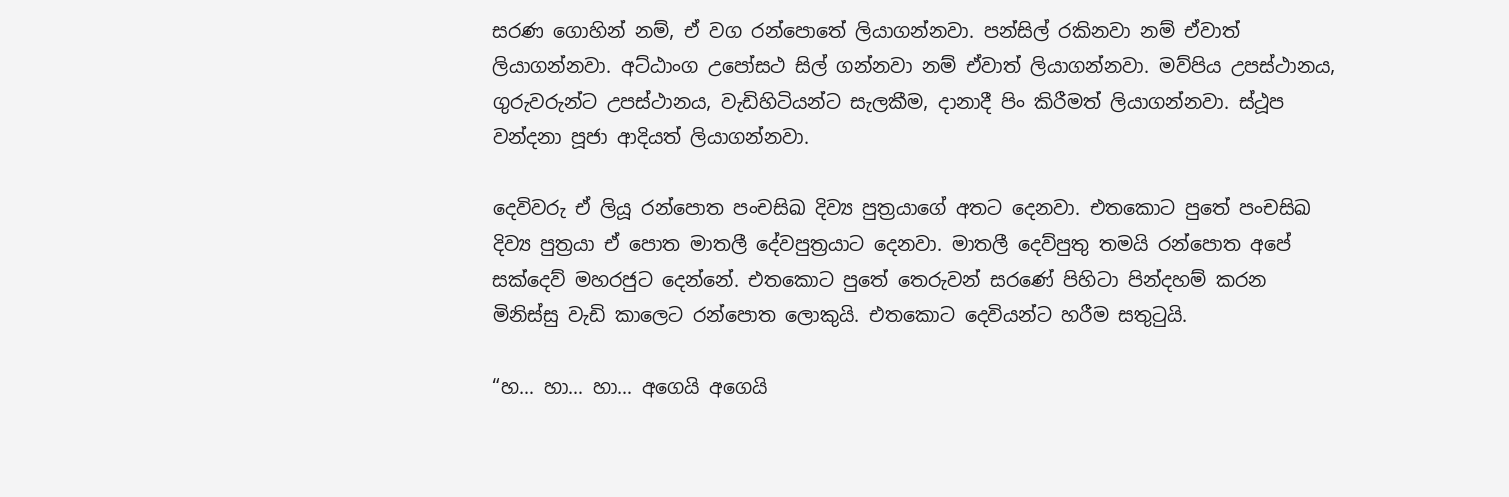සරණ ගොහින් නම්, ඒ වග රන්පොතේ ලියාගන්නවා. පන්සිල් රකිනවා නම් ඒවාත් ලියාගන්නවා. අට්ඨාංග උපෝසථ සිල් ගන්නවා නම් ඒවාත් ලියාගන්නවා. මව්පිය උපස්ථානය, ගුරුවරුන්ට උපස්ථානය, වැඩිහිටියන්ට සැලකීම, දානාදී පිං කිරීමත් ලියාගන්නවා. ස්ථූප වන්දනා පූජා ආදියත් ලියාගන්නවා.

දෙවිවරු ඒ ලියූ රන්පොත පංචසිඛ දිව්‍ය පුත්‍රයාගේ අතට දෙනවා. එතකොට පුතේ පංචසිඛ දිව්‍ය පුත්‍රයා ඒ පොත මාතලී දේවපුත්‍රයාට දෙනවා. මාතලී දෙව්පුතු තමයි රන්පොත අපේ සක්දෙව් මහරජුට දෙන්නේ. එතකොට පුතේ තෙරුවන් සරණේ පිහිටා පින්දහම් කරන මිනිස්සු වැඩි කාලෙට රන්පොත ලොකුයි. එතකොට දෙවියන්ට හරීම සතුටුයි.

“හ… හා… හා… අගෙයි අගෙයි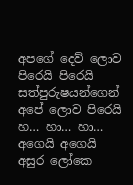අපගේ දෙව් ලොව පිරෙයි පිරෙයි
සත්පුරුෂයන්ගෙන් අපේ ලොව පිරෙයි
හ… හා… හා… අගෙයි අගෙයි
අසුර ලෝකෙ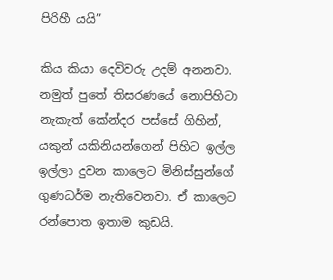පිරිහී යයි”

කිය කියා දෙවිවරු උදම් අනනවා. නමුත් පුතේ තිසරණයේ නොපිහිටා නැකැත් කේන්දර පස්සේ ගිහින්, යකුන් යකිනියන්ගෙන් පිහිට ඉල්ල ඉල්ලා දුවන කාලෙට මිනිස්සුන්ගේ ගුණධර්ම නැතිවෙනවා. ඒ කාලෙට රන්පොත ඉතාම කුඩයි.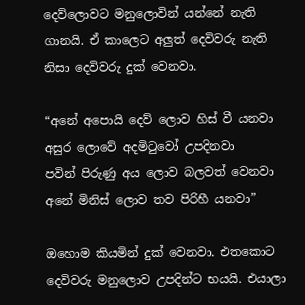දෙව්ලොවට මනුලොවින් යන්නේ නැති ගානයි. ඒ කාලෙට අලුත් දෙවිවරු නැති නිසා දෙවිවරු දුක් වෙනවා.

“අනේ අපොයි දෙව් ලොව හිස් වී යනවා
අසුර ලොවේ අදමිටුවෝ උපදිනවා
පවින් පිරුණු අය ලොව බලවත් වෙනවා
අනේ මිනිස් ලොව තව පිරිහී යනවා”

ඔහොම කියමින් දුක් වෙනවා. එතකොට දෙවිවරු මනුලොව උපදින්ට භයයි. එයාලා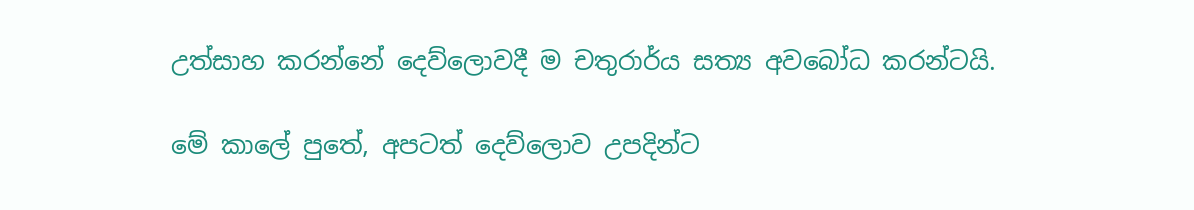උත්සාහ කරන්නේ දෙව්ලොවදී ම චතුරාර්ය සත්‍ය අවබෝධ කරන්ටයි.

මේ කාලේ පුතේ, අපටත් දෙව්ලොව උපදින්ට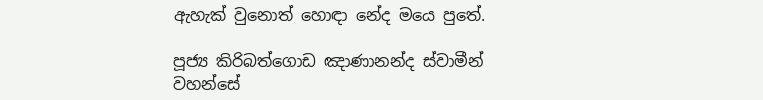ඇහැක් වුනොත් හොඳා නේද මයෙ පුතේ.

පූජ්‍ය කිරිබත්ගොඩ ඤාණානන්ද ස්වාමීන් වහන්සේ